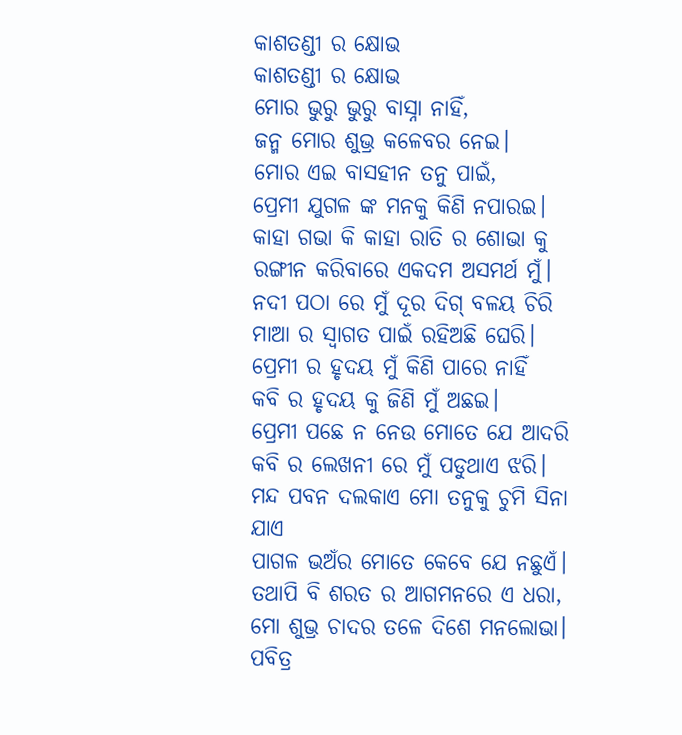କାଶତଣ୍ଡୀ ର କ୍ଷୋଭ
କାଶତଣ୍ଡୀ ର କ୍ଷୋଭ
ମୋର ଭୁରୁ ଭୁରୁ ବାସ୍ନା ନାହିଁ,
ଜନ୍ମ ମୋର ଶୁଭ୍ର କଳେବର ନେଇ।
ମୋର ଏଇ ବାସହୀନ ତନୁ ପାଇଁ,
ପ୍ରେମୀ ଯୁଗଳ ଙ୍କ ମନକୁ କିଣି ନପାରଇ।
କାହା ଗଭା କି କାହା ରାତି ର ଶୋଭା କୁ
ରଙ୍ଗୀନ କରିବାରେ ଏକଦମ ଅସମର୍ଥ ମୁଁ।
ନଦୀ ପଠା ରେ ମୁଁ ଦୂର ଦିଗ୍ ବଳୟ ଚିରି
ମାଆ ର ସ୍ଵାଗତ ପାଇଁ ରହିଅଛି ଘେରି।
ପ୍ରେମୀ ର ହୃଦୟ ମୁଁ କିଣି ପାରେ ନାହିଁ
କବି ର ହୃଦୟ କୁ ଜିଣି ମୁଁ ଅଛଇ।
ପ୍ରେମୀ ପଛେ ନ ନେଉ ମୋତେ ଯେ ଆଦରି
କବି ର ଲେଖନୀ ରେ ମୁଁ ପଡୁଥାଏ ଝରି।
ମନ୍ଦ ପବନ ଦଲକାଏ ମୋ ତନୁକୁ ଚୁମି ସିନା ଯାଏ
ପାଗଳ ଭଅଁର ମୋତେ କେବେ ଯେ ନଛୁଏଁ।
ତଥାପି ବି ଶରତ ର ଆଗମନରେ ଏ ଧରା,
ମୋ ଶୁଭ୍ର ଚାଦର ତଳେ ଦିଶେ ମନଲୋଭା।
ପବିତ୍ର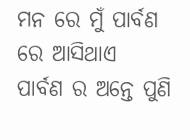ମନ ରେ ମୁଁ ପାର୍ବଣ ରେ ଆସିଥାଏ
ପାର୍ବଣ ର ଅନ୍ତେ ପୁଣି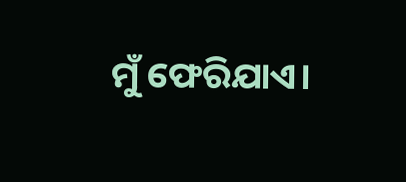ମୁଁ ଫେରିଯାଏ।